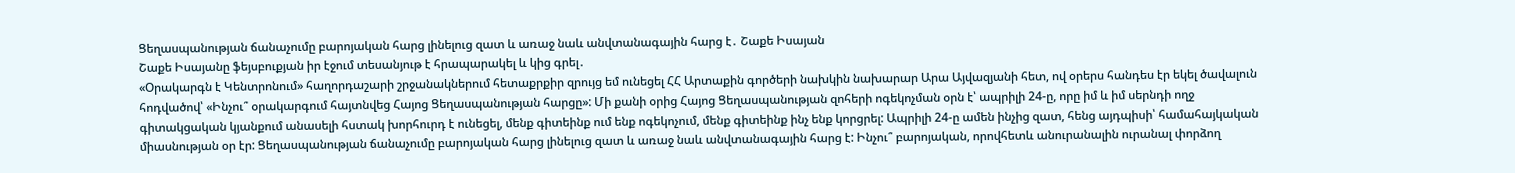Ցեղասպանության ճանաչումը բարոյական հարց լինելուց զատ և առաջ նաև անվտանագային հարց է․ Շաքե Իսայան
Շաքե Իսայանը ֆեյսբուքյան իր էջում տեսանյութ է հրապարակել և կից գրել․
«Օրակարգն է Կենտրոնում» հաղորդաշարի շրջանակներում հետաքրքիր զրույց եմ ունեցել ՀՀ Արտաքին գործերի նախկին նախարար Արա Այվազյանի հետ, ով օրերս հանդես էր եկել ծավալուն հոդվածով՝ «Ինչու՞ օրակարգում հայտնվեց Հայոց Ցեղասպանության հարցը»: Մի քանի օրից Հայոց Ցեղասպանության զոհերի ոգեկոչման օրն է՝ ապրիլի 24-ը, որը իմ և իմ սերնդի ողջ գիտակցական կյանքում անասելի հստակ խորհուրդ է ունեցել, մենք գիտեինք ում ենք ոգեկոչում, մենք գիտեինք ինչ ենք կորցրել: Ապրիլի 24-ը ամեն ինչից զատ, հենց այդպիսի՝ համահայկական միասնության օր էր: Ցեղասպանության ճանաչումը բարոյական հարց լինելուց զատ և առաջ նաև անվտանագային հարց է: Ինչու՞ բարոյական, որովհետև անուրանալին ուրանալ փորձող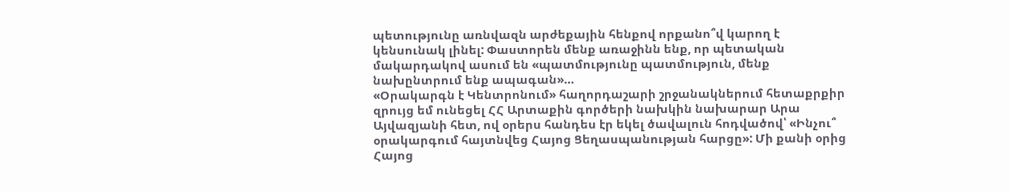պետությունը առնվազն արժեքային հենքով որքանո՞վ կարող է կենսունակ լինել: Փաստորեն մենք առաջինն ենք, որ պետական մակարդակով ասում են «պատմությունը պատմություն, մենք նախընտրում ենք ապագան»…
«Օրակարգն է Կենտրոնում» հաղորդաշարի շրջանակներում հետաքրքիր զրույց եմ ունեցել ՀՀ Արտաքին գործերի նախկին նախարար Արա Այվազյանի հետ, ով օրերս հանդես էր եկել ծավալուն հոդվածով՝ «Ինչու՞ օրակարգում հայտնվեց Հայոց Ցեղասպանության հարցը»: Մի քանի օրից Հայոց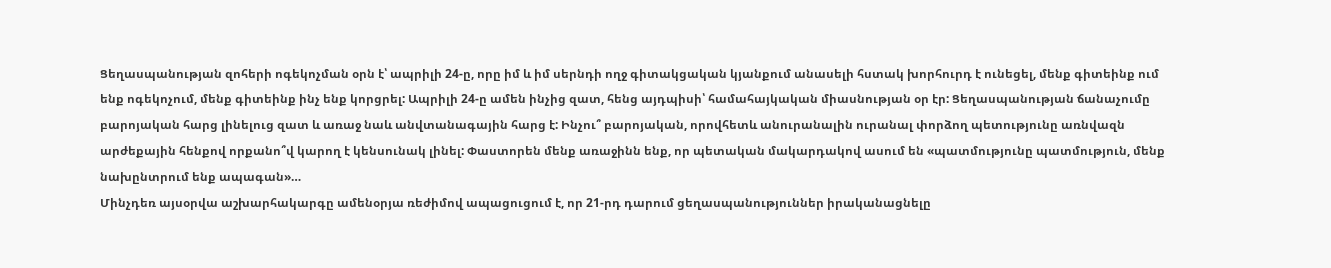Ցեղասպանության զոհերի ոգեկոչման օրն է՝ ապրիլի 24-ը, որը իմ և իմ սերնդի ողջ գիտակցական կյանքում անասելի հստակ խորհուրդ է ունեցել, մենք գիտեինք ում ենք ոգեկոչում, մենք գիտեինք ինչ ենք կորցրել: Ապրիլի 24-ը ամեն ինչից զատ, հենց այդպիսի՝ համահայկական միասնության օր էր: Ցեղասպանության ճանաչումը բարոյական հարց լինելուց զատ և առաջ նաև անվտանագային հարց է: Ինչու՞ բարոյական, որովհետև անուրանալին ուրանալ փորձող պետությունը առնվազն արժեքային հենքով որքանո՞վ կարող է կենսունակ լինել: Փաստորեն մենք առաջինն ենք, որ պետական մակարդակով ասում են «պատմությունը պատմություն, մենք նախընտրում ենք ապագան»…
Մինչդեռ այսօրվա աշխարհակարգը ամենօրյա ռեժիմով ապացուցում է, որ 21-րդ դարում ցեղասպանություններ իրականացնելը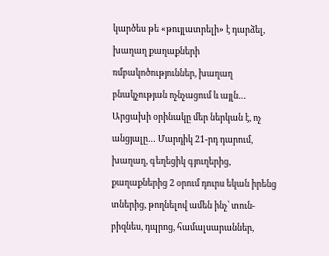կարծես թե «թույլատրելի» է դարձել, խաղաղ քաղաքների ռմբակոծություններ, խաղաղ բնակչության ոչնչացում և այլն… Արցախի օրինակը մեր ներկան է, ոչ անցյալը… Մարդիկ 21-րդ դարում, խաղաղ, գեղեցիկ գյուղերից, քաղաքներից 2 օրում դուրս եկան իրենց տներից, թողնելով ամեն ինչ՝ տուն-բիզնես, դպրոց, համալսարաններ,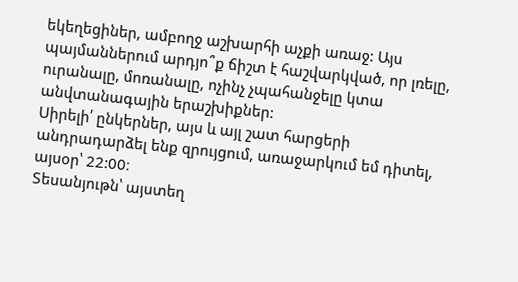եկեղեցիներ, ամբողջ աշխարհի աչքի առաջ: Այս պայմաններում արդյո՞ք ճիշտ է հաշվարկված, որ լռելը, ուրանալը, մոռանալը, ոչինչ չպահանջելը կտա անվտանագային երաշխիքներ:
Սիրելի՛ ընկերներ, այս և այլ շատ հարցերի անդրադարձել ենք զրույցում, առաջարկում եմ դիտել, այսօր՝ 22:00։
Տեսանյութն՝ այստեղ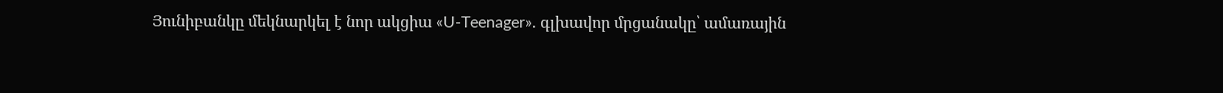Յունիբանկը մեկնարկել է նոր ակցիա «U-Teenager». գլխավոր մրցանակը՝ ամառային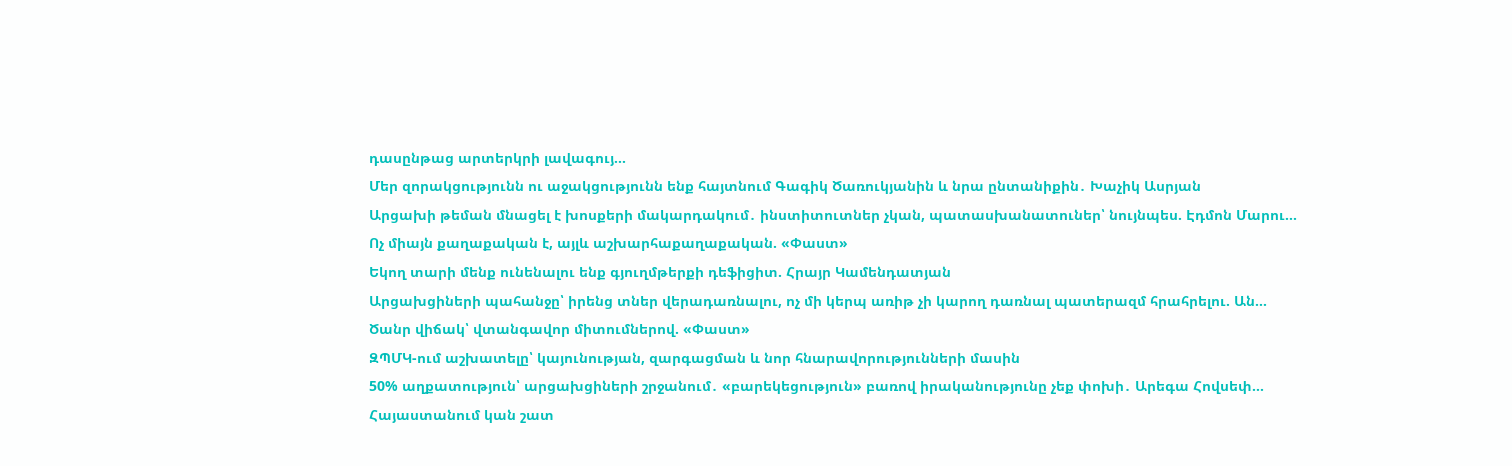դասընթաց արտերկրի լավագույ...
Մեր զորակցությունն ու աջակցությունն ենք հայտնում Գագիկ Ծառուկյանին և նրա ընտանիքին․ Խաչիկ Ասրյան
Արցախի թեման մնացել է խոսքերի մակարդակում․ ինստիտուտներ չկան, պատասխանատուներ՝ նույնպես. Էդմոն Մարու...
Ոչ միայն քաղաքական է, այլև աշխարհաքաղաքական. «Փաստ»
Եկող տարի մենք ունենալու ենք գյուղմթերքի դեֆիցիտ. Հրայր Կամենդատյան
Արցախցիների պահանջը՝ իրենց տներ վերադառնալու, ոչ մի կերպ առիթ չի կարող դառնալ պատերազմ հրահրելու. Ան...
Ծանր վիճակ՝ վտանգավոր միտումներով. «Փաստ»
ԶՊՄԿ-ում աշխատելը՝ կայունության, զարգացման և նոր հնարավորությունների մասին
50% աղքատություն՝ արցախցիների շրջանում․ «բարեկեցություն» բառով իրականությունը չեք փոխի․ Արեգա Հովսեփ...
Հայաստանում կան շատ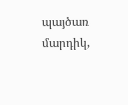պայծառ մարդիկ,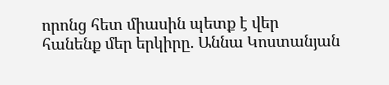որոնց հետ միասին պետք է վեր հանենք մեր երկիրը. Աննա Կոստանյան